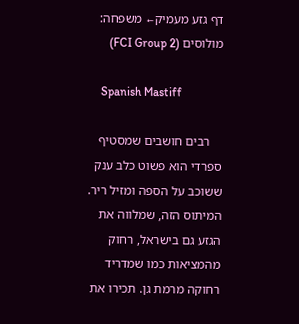דף גזע מעמיק← משפחה: מולוסים (FCI Group 2)

    Spanish Mastiff

    רבים חושבים שמסטיף ספרדי הוא פשוט כלב ענק ששוכב על הספה ומזיל ריר. המיתוס הזה, שמלווה את הגזע גם בישראל, רחוק מהמציאות כמו שמדריד רחוקה מרמת גן. תכירו את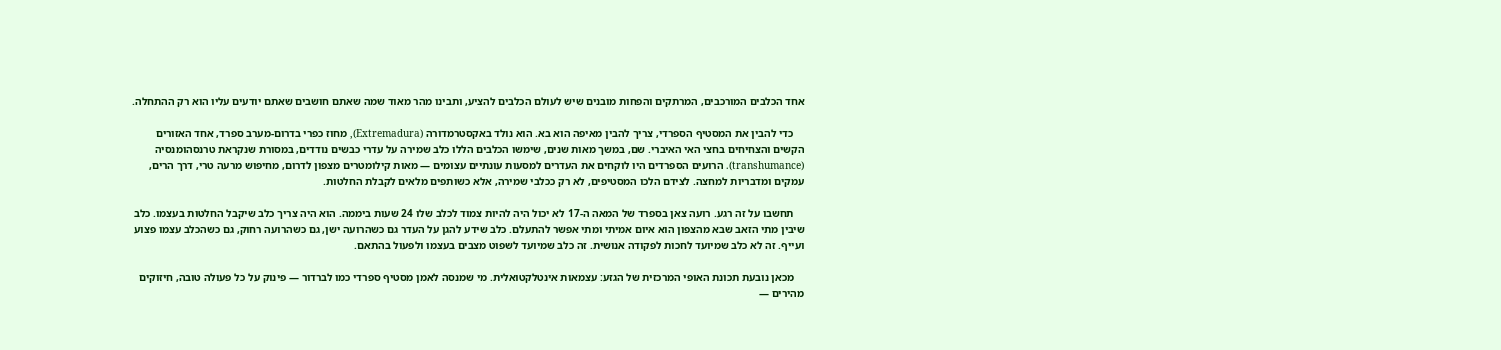אחד הכלבים המורכבים, המרתקים והפחות מובנים שיש לעולם הכלבים להציע, ותבינו מהר מאוד שמה שאתם חושבים שאתם יודעים עליו הוא רק ההתחלה.

    כדי להבין את המסטיף הספרדי, צריך להבין מאיפה הוא בא. הוא נולד באקסטרמדורה (Extremadura), מחוז כפרי בדרום-מערב ספרד, אחד האזורים הקשים והצחיחים בחצי האי האיברי. שם, במשך מאות שנים, שימשו הכלבים הללו כלב שמירה על עדרי כבשים נודדים, במסורת שנקראת טרנסהומנסיה (transhumance). הרועים הספרדים היו לוקחים את העדרים למסעות עונתיים עצומים — מאות קילומטרים מצפון לדרום, מחיפוש מרעה טרי, דרך הרים, עמקים ומדבריות למחצה. לצידם הלכו המסטיפים, לא רק ככלבי שמירה, אלא כשותפים מלאים לקבלת החלטות.

    תחשבו על זה רגע. רועה צאן בספרד של המאה ה-17 לא יכול היה להיות צמוד לכלב שלו 24 שעות ביממה. הוא היה צריך כלב שיקבל החלטות בעצמו. כלב שיבין מתי הזאב שבא מהצפון הוא איום אמיתי ומתי אפשר להתעלם. כלב שידע להגן על העדר גם כשהרועה ישן, גם כשהרועה רחוק, גם כשהכלב עצמו פצוע ועייף. זה לא כלב שמיועד לחכות לפקודה אנושית. זה כלב שמיועד לשפוט מצבים בעצמו ולפעול בהתאם.

    מכאן נובעת תכונת האופי המרכזית של הגזע: עצמאות אינטלקטואלית. מי שמנסה לאמן מסטיף ספרדי כמו לברדור — פינוק על כל פעולה טובה, חיזוקים מהירים —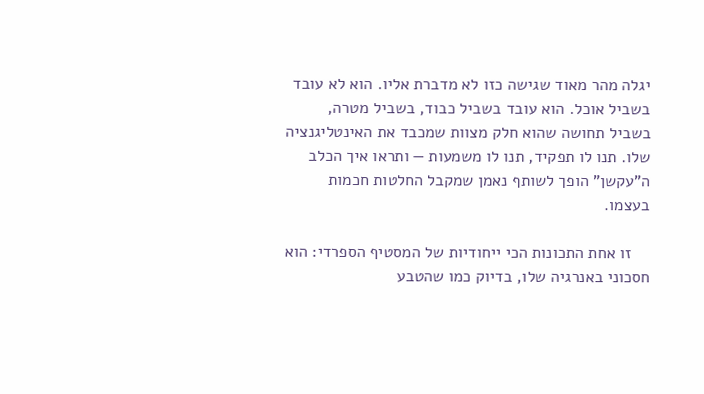יגלה מהר מאוד שגישה כזו לא מדברת אליו. הוא לא עובד בשביל אוכל. הוא עובד בשביל כבוד, בשביל מטרה, בשביל תחושה שהוא חלק מצוות שמכבד את האינטליגנציה שלו. תנו לו תפקיד, תנו לו משמעות — ותראו איך הכלב ה"עקשן" הופך לשותף נאמן שמקבל החלטות חכמות בעצמו.

    זו אחת התכונות הכי ייחודיות של המסטיף הספרדי: הוא חסכוני באנרגיה שלו, בדיוק כמו שהטבע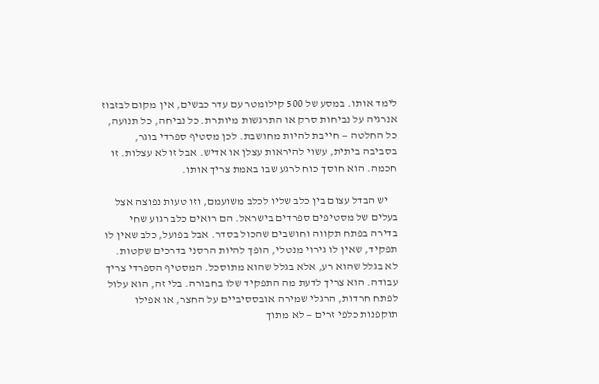לימד אותו. במסע של 500 קילומטר עם עדר כבשים, אין מקום לבזבוז אנרגיה על נביחות סרק או התרגשות מיותרת. כל נביחה, כל תנועה, כל החלטה — חייבת להיות מחושבת. לכן מסטיף ספרדי בוגר, בסביבה ביתית, עשוי להיראות עצלן או אדיש. אבל זו לא עצלות. זו חכמה. הוא חוסך כוח לרגע שבו באמת צריך אותו.

    יש הבדל עצום בין כלב שליו לכלב משועמם, וזו טעות נפוצה אצל בעלים של מסטיפים ספרדים בישראל. הם רואים כלב רגוע שחי בדירה בפתח תקווה וחושבים שהכול בסדר. אבל בפועל, כלב שאין לו תפקיד, שאין לו גירוי מנטלי, הופך להיות הרסני בדרכים שקטות. לא בגלל שהוא רע, אלא בגלל שהוא מתוסכל. המסטיף הספרדי צריך עבודה. הוא צריך לדעת מה התפקיד שלו בחבורה. בלי זה, הוא עלול לפתח חרדות, הרגלי שמירה אובססיביים על החצר, או אפילו תוקפנות כלפי זרים — לא מתוך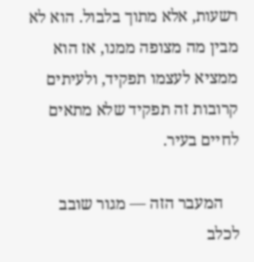רשעות, אלא מתוך בלבול. הוא לא מבין מה מצופה ממנו, אז הוא ממציא לעצמו תפקיד, ולעיתים קרובות זה תפקיד שלא מתאים לחיים בעיר.

    המעבר הזה — מגור שובב לכלב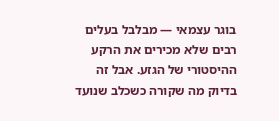בוגר עצמאי — מבלבל בעלים רבים שלא מכירים את הרקע ההיסטורי של הגזע. אבל זה בדיוק מה שקורה כשכלב שנועד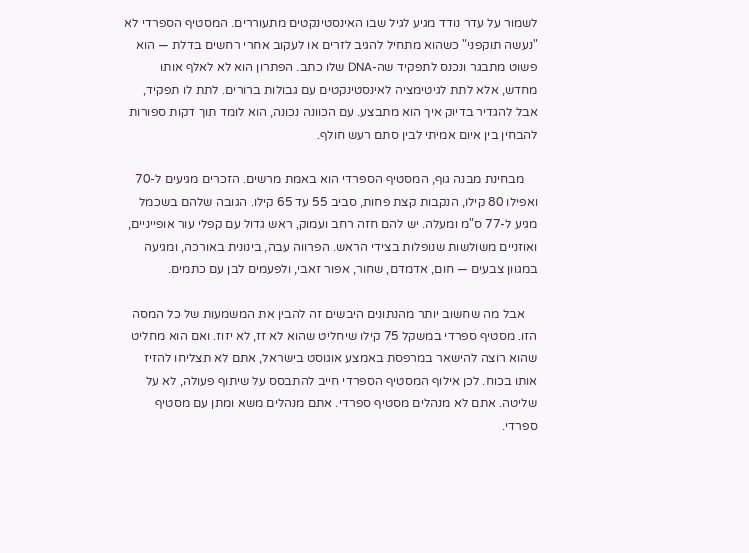לשמור על עדר נודד מגיע לגיל שבו האינסטינקטים מתעוררים. המסטיף הספרדי לא "נעשה תוקפני" כשהוא מתחיל להגיב לזרים או לעקוב אחרי רחשים בדלת — הוא פשוט מתבגר ונכנס לתפקיד שה-DNA שלו כתב. הפתרון הוא לא לאלף אותו מחדש, אלא לתת לגיטימציה לאינסטינקטים עם גבולות ברורים. לתת לו תפקיד, אבל להגדיר בדיוק איך הוא מתבצע. עם הכוונה נכונה, הוא לומד תוך דקות ספורות להבחין בין איום אמיתי לבין סתם רעש חולף.

    מבחינת מבנה גוף, המסטיף הספרדי הוא באמת מרשים. הזכרים מגיעים ל-70 ואפילו 80 קילו, הנקבות קצת פחות, סביב 55 עד 65 קילו. הגובה שלהם בשכמל מגיע ל-77 ס"מ ומעלה. יש להם חזה רחב ועמוק, ראש גדול עם קפלי עור אופייניים, ואוזניים משולשות שנופלות בצידי הראש. הפרווה עבה, בינונית באורכה, ומגיעה במגוון צבעים — חום, אדמדם, שחור, אפור זאבי, ולפעמים לבן עם כתמים.

    אבל מה שחשוב יותר מהנתונים היבשים זה להבין את המשמעות של כל המסה הזו. מסטיף ספרדי במשקל 75 קילו שיחליט שהוא לא זז, לא יזוז. ואם הוא מחליט שהוא רוצה להישאר במרפסת באמצע אוגוסט בישראל, אתם לא תצליחו להזיז אותו בכוח. לכן אילוף המסטיף הספרדי חייב להתבסס על שיתוף פעולה, לא על שליטה. אתם לא מנהלים מסטיף ספרדי. אתם מנהלים משא ומתן עם מסטיף ספרדי.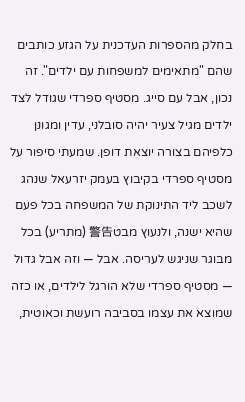בחלק מהספרות העדכנית על הגזע כותבים שהם "מתאימים למשפחות עם ילדים". זה נכון, אבל עם סייג. מסטיף ספרדי שגודל לצד ילדים מגיל צעיר יהיה סובלני, עדין ומגונן כלפיהם בצורה יוצאת דופן. שמעתי סיפור על מסטיף ספרדי בקיבוץ בעמק יזרעאל שנהג לשכב ליד התינוקת של המשפחה בכל פעם שהיא ישנה, ולנעוץ מבט警告 (מתריע) בכל מבוגר שניגש לעריסה. אבל — וזה אבל גדול — מסטיף ספרדי שלא הורגל לילדים, או כזה שמוצא את עצמו בסביבה רועשת וכאוטית,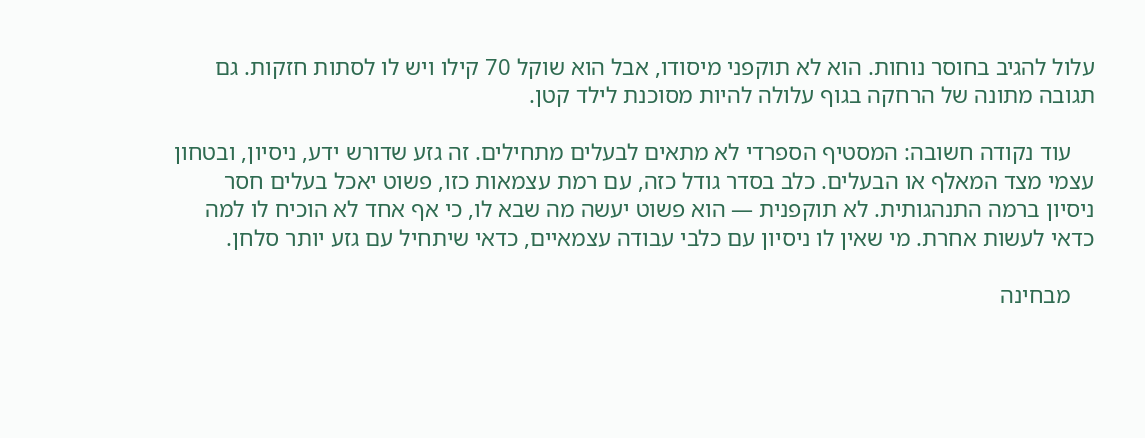עלול להגיב בחוסר נוחות. הוא לא תוקפני מיסודו, אבל הוא שוקל 70 קילו ויש לו לסתות חזקות. גם תגובה מתונה של הרחקה בגוף עלולה להיות מסוכנת לילד קטן.

    עוד נקודה חשובה: המסטיף הספרדי לא מתאים לבעלים מתחילים. זה גזע שדורש ידע, ניסיון, ובטחון עצמי מצד המאלף או הבעלים. כלב בסדר גודל כזה, עם רמת עצמאות כזו, פשוט יאכל בעלים חסר ניסיון ברמה התנהגותית. לא תוקפנית — הוא פשוט יעשה מה שבא לו, כי אף אחד לא הוכיח לו למה כדאי לעשות אחרת. מי שאין לו ניסיון עם כלבי עבודה עצמאיים, כדאי שיתחיל עם גזע יותר סלחן.

    מבחינה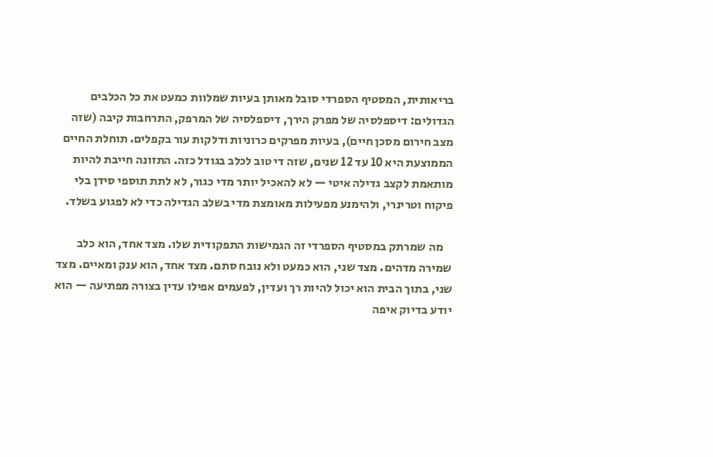בריאותית, המסטיף הספרדי סובל מאותן בעיות שמלוות כמעט את כל הכלבים הגדולים: דיספלסיה של מפרק הירך, דיספלסיה של המרפק, התרחבות קיבה (שזה מצב חירום מסכן חיים), בעיות מפרקים כרוניות ודלקות עור בקפלים. תוחלת החיים הממוצעת היא 10 עד 12 שנים, שזה די טוב לכלב בגודל כזה. התזונה חייבת להיות מותאמת לקצב גדילה איטי — לא להאכיל יותר מדי כגור, לא לתת תוספי סידן בלי פיקוח וטרינרי, ולהימנע מפעילות מאומצת מדי בשלב הגדילה כדי לא לפגוע בשלד.

    מה שמרתק במסטיף הספרדי זה הגמישות התפקודית שלו. מצד אחד, הוא כלב שמירה מדהים. מצד שני, הוא כמעט ולא נובח סתם. מצד אחד, הוא ענק ומאיים. מצד שני, בתוך הבית הוא יכול להיות רך ועדין, לפעמים אפילו עדין בצורה מפתיעה — הוא יודע בדיוק איפה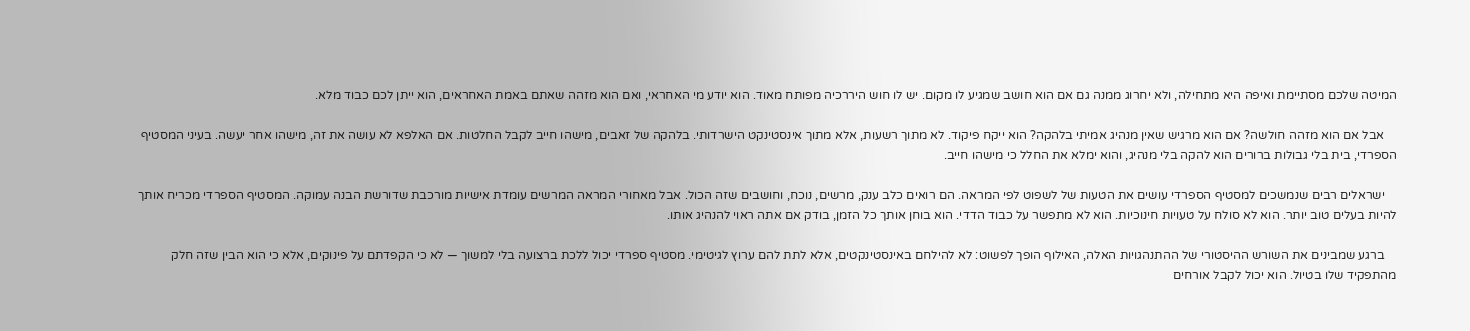המיטה שלכם מסתיימת ואיפה היא מתחילה, ולא יחרוג ממנה גם אם הוא חושב שמגיע לו מקום. יש לו חוש היררכיה מפותח מאוד. הוא יודע מי האחראי, ואם הוא מזהה שאתם באמת האחראים, הוא ייתן לכם כבוד מלא.

    אבל אם הוא מזהה חולשה? אם הוא מרגיש שאין מנהיג אמיתי בלהקה? הוא ייקח פיקוד. לא מתוך רשעות, אלא מתוך אינסטינקט הישרדותי. בלהקה של זאבים, מישהו חייב לקבל החלטות. אם האלפא לא עושה את זה, מישהו אחר יעשה. בעיני המסטיף הספרדי, בית בלי גבולות ברורים הוא להקה בלי מנהיג, והוא ימלא את החלל כי מישהו חייב.

    ישראלים רבים שנמשכים למסטיף הספרדי עושים את הטעות של לשפוט לפי המראה. הם רואים כלב ענק, מרשים, נוכח, וחושבים שזה הכול. אבל מאחורי המראה המרשים עומדת אישיות מורכבת שדורשת הבנה עמוקה. המסטיף הספרדי מכריח אותך להיות בעלים טוב יותר. הוא לא סולח על טעויות חינוכיות. הוא לא מתפשר על כבוד הדדי. הוא בוחן אותך כל הזמן, בודק אם אתה ראוי להנהיג אותו.

    ברגע שמבינים את השורש ההיסטורי של ההתנהגויות האלה, האילוף הופך לפשוט: לא להילחם באינסטינקטים, אלא לתת להם ערוץ לגיטימי. מסטיף ספרדי יכול ללכת ברצועה בלי למשוך — לא כי הקפדתם על פינוקים, אלא כי הוא הבין שזה חלק מהתפקיד שלו בטיול. הוא יכול לקבל אורחים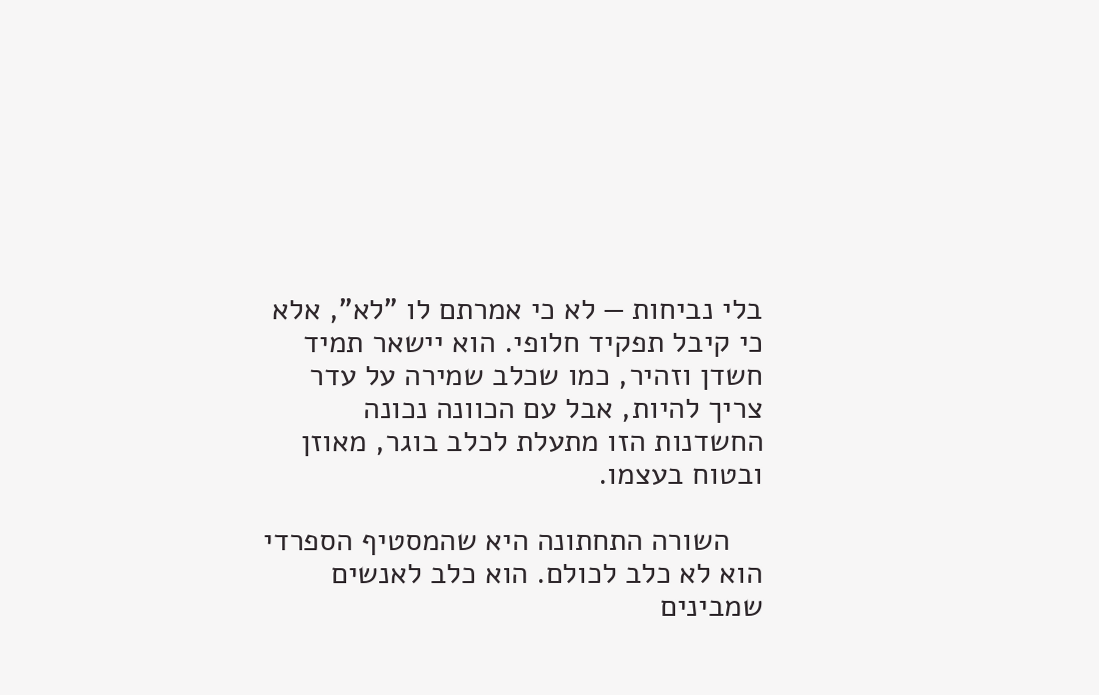בלי נביחות — לא כי אמרתם לו "לא", אלא כי קיבל תפקיד חלופי. הוא יישאר תמיד חשדן וזהיר, כמו שכלב שמירה על עדר צריך להיות, אבל עם הכוונה נכונה החשדנות הזו מתעלת לכלב בוגר, מאוזן ובטוח בעצמו.

    השורה התחתונה היא שהמסטיף הספרדי הוא לא כלב לכולם. הוא כלב לאנשים שמבינים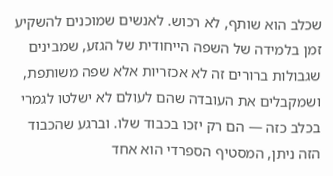שכלב הוא שותף, לא רכוש. לאנשים שמוכנים להשקיע זמן בלמידה של השפה הייחודית של הגזע, שמבינים שגבולות ברורים זה לא אכזריות אלא שפה משותפת, ושמקבלים את העובדה שהם לעולם לא ישלטו לגמרי בכלב כזה — הם רק יזכו בכבוד שלו. וברגע שהכבוד הזה ניתן, המסטיף הספרדי הוא אחד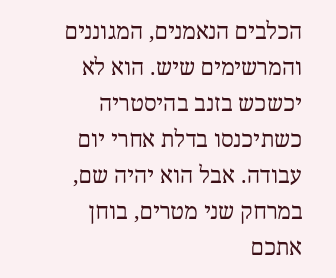הכלבים הנאמנים, המגוננים והמרשימים שיש. הוא לא יכשכש בזנב בהיסטריה כשתיכנסו בדלת אחרי יום עבודה. אבל הוא יהיה שם, במרחק שני מטרים, בוחן אתכם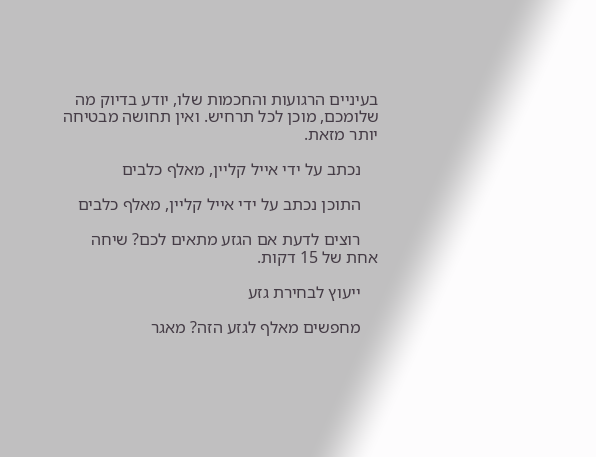בעיניים הרגועות והחכמות שלו, יודע בדיוק מה שלומכם, מוכן לכל תרחיש. ואין תחושה מבטיחה יותר מזאת.

    נכתב על ידי אייל קליין, מאלף כלבים

    התוכן נכתב על ידי אייל קליין, מאלף כלבים

    רוצים לדעת אם הגזע מתאים לכם? שיחה אחת של 15 דקות.

    ייעוץ לבחירת גזע

    מחפשים מאלף לגזע הזה? מאגר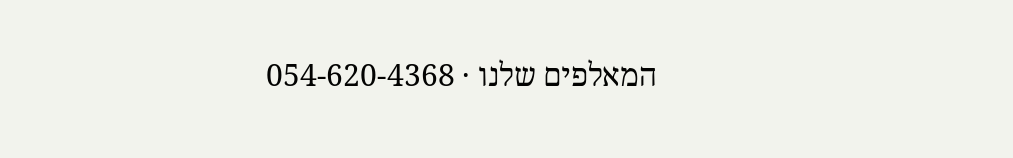המאלפים שלנו · 054-620-4368